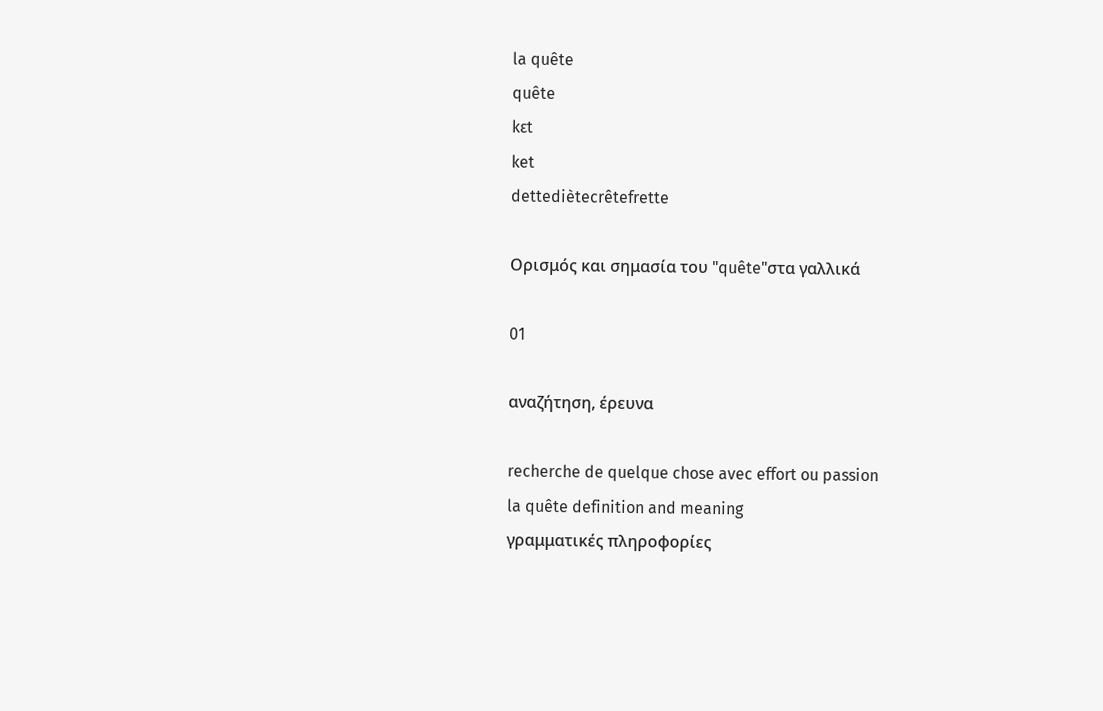la quête
quête
kɛt
ket
dettediètecrêtefrette

Ορισμός και σημασία του "quête"στα γαλλικά

01

αναζήτηση, έρευνα

recherche de quelque chose avec effort ou passion
la quête definition and meaning
γραμματικές πληροφορίες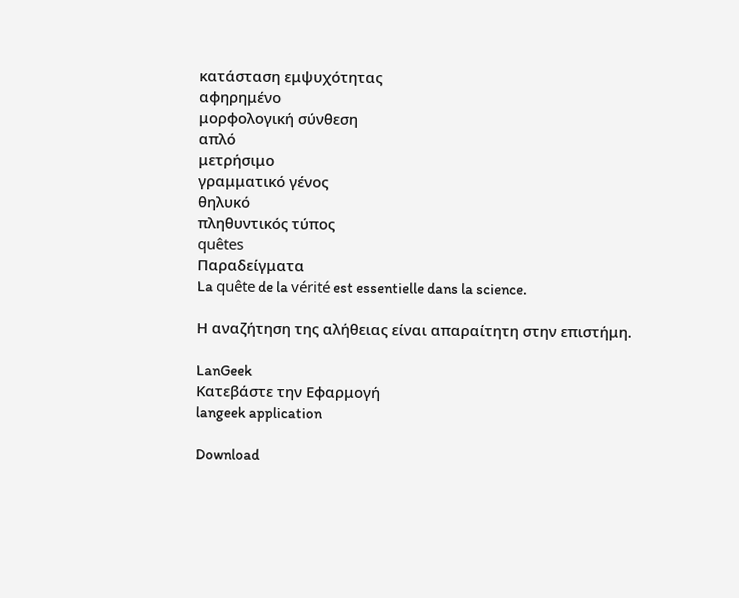κατάσταση εμψυχότητας
αφηρημένο
μορφολογική σύνθεση
απλό
μετρήσιμο
γραμματικό γένος
θηλυκό
πληθυντικός τύπος
quêtes
Παραδείγματα
La quête de la vérité est essentielle dans la science.

Η αναζήτηση της αλήθειας είναι απαραίτητη στην επιστήμη.

LanGeek
Κατεβάστε την Εφαρμογή
langeek application

Download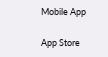Mobile App

App Store